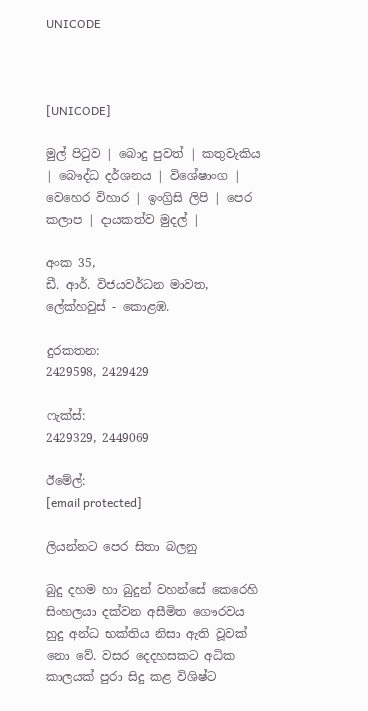UNICODE



[UNICODE]

මුල් පිටුව | බොදු පුවත් | කතුවැකිය | බෞද්ධ දර්ශනය | විශේෂාංග | වෙහෙර විහාර | ඉංග්‍රිසි ලිපි | පෙර කලාප | දායකත්ව මුදල් |

අංක 35,
ඩී. ආර්. විජයවර්ධන මාවත,
ලේක්හවුස් - කොළඹ.

දුරකතන‍‍:
2429598, 2429429

ෆැක්ස්:
2429329, 2449069

ඊමේල්:
[email protected]

ලියන්නට පෙර සිතා බලනු

බුදු දහම හා බුදුන් වහන්සේ කෙරෙහි සිංහලයා දක්වන අසීමිත ගෞරවය හුදු අන්ධ භක්තිය නිසා ඇති වූවක් නො වේ. වසර දෙදහසකට අධික කාලයක් පුරා සිදු කළ විශිෂ්ට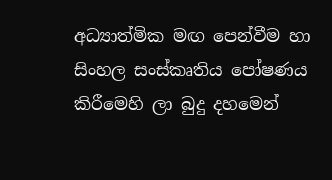අධ්‍යාත්මික මඟ පෙන්වීම හා සිංහල සංස්කෘතිය පෝෂණය කිරීමෙහි ලා බුදු දහමෙන්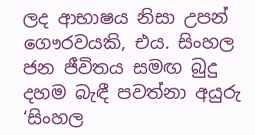ලද ආභාෂය නිසා උපන් ගෞරවයකි, එය. සිංහල ජන ජීවිතය සමඟ බුදු දහම බැඳී පවත්නා අයුරු ‘සිංහල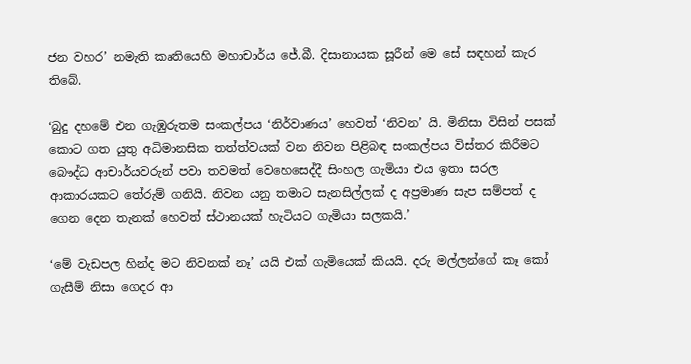ජන වහර’ නමැති කෘතියෙහි මහාචාර්ය ජේ.බී. දිසානායක සූරීන් මෙ සේ සඳහන් කැර තිබේ.

‘බුදු දහමේ එන ගැඹුරුතම සංකල්පය ‘නිර්වාණය’ හෙවත් ‘නිවන’ යි. මිනිසා විසින් පසක් කොට ගත යුතු අධිමානසික තත්ත්වයක් වන නිවන පිළිබඳ සංකල්පය විස්තර කිරීමට බෞද්ධ ආචාර්යවරුන් පවා තවමත් වෙහෙසෙද්දී සිංහල ගැමියා එය ඉතා සරල ආකාරයකට තේරුම් ගනියි. නිවන යනු තමාට සැනසිල්ලක් ද අප්‍රමාණ සැප සම්පත් ද ගෙන දෙන තැනක් හෙවත් ස්ථානයක් හැටියට ගැමියා සලකයි.’

‘මේ වැඩපල හින්ද මට නිවනක් නෑ’ යයි එක් ගැමියෙක් කියයි. දරු මල්ලන්ගේ කෑ කෝ ගැසීම් නිසා ගෙදර ආ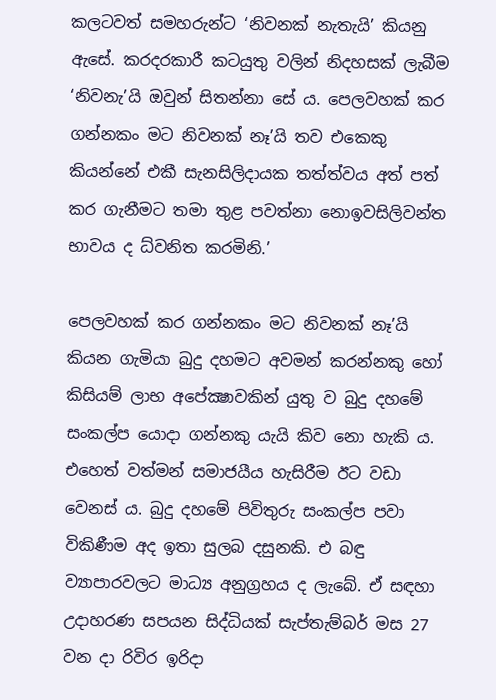කලටවත් සමහරුන්ට ‘නිවනක් නැතැයි’ කියනු ඇසේ. කරදරකාරී කටයුතු වලින් නිදහසක් ලැබීම ‘නිවනැ’යි ඔවුන් සිතන්නා සේ ය. පෙලවහක් කර ගන්නකං මට නිවනක් නෑ’යි තව එකෙකු කියන්නේ එකී සැනසිලිදායක තත්ත්වය අත් පත් කර ගැනීමට තමා තුළ පවත්නා නොඉවසිලිවන්ත භාවය ද ධ්වනිත කරමිනි.’

පෙලවහක් කර ගන්නකං මට නිවනක් නෑ’යි කියන ගැමියා බුදු දහමට අවමන් කරන්නකු හෝ කිසියම් ලාභ අපේක්‍ෂාවකින් යුතු ව බුදු දහමේ සංකල්ප යොදා ගන්නකු යැයි කිව නො හැකි ය. එහෙත් වත්මන් සමාජයීය හැසිරීම ඊට වඩා වෙනස් ය. බුදු දහමේ පිවිතුරු සංකල්ප පවා විකිණීම අද ඉතා සුලබ දසුනකි. එ බඳු ව්‍යාපාරවලට මාධ්‍ය අනුග්‍රහය ද ලැබේ. ඒ සඳහා උදාහරණ සපයන සිද්ධියක් සැප්තැම්බර් මස 27 වන දා රිවිර ඉරිදා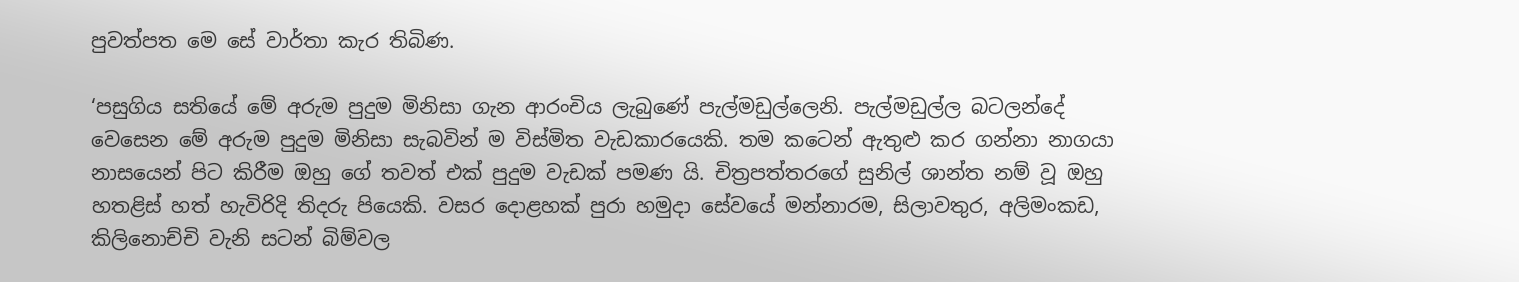පුවත්පත මෙ සේ වාර්තා කැර තිබිණ.

‘පසුගිය සතියේ මේ අරුම පුදුම මිනිසා ගැන ආරංචිය ලැබුණේ පැල්මඩුල්ලෙනි. පැල්මඩුල්ල බටලන්දේ වෙසෙන මේ අරුම පුදුම මිනිසා සැබවින් ම විස්මිත වැඩකාරයෙකි. තම කටෙන් ඇතුළු කර ගන්නා නාගයා නාසයෙන් පිට කිරීම ඔහු ගේ තවත් එක් පුදුම වැඩක් පමණ යි. චිත්‍රපත්තරගේ සුනිල් ශාන්ත නම් වූ ඔහු හතළිස් හත් හැවිරිදි තිදරු පියෙකි. වසර දොළහක් පුරා හමුදා සේවයේ මන්නාරම, සිලාවතුර, අලිමංකඩ, කිලිනොච්චි වැනි සටන් බිම්වල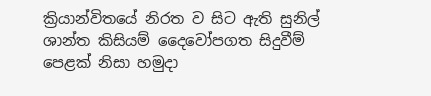ක්‍රියාන්විතයේ නිරත ව සිට ඇති සුනිල් ශාන්ත කිසියම් දෛවෝපගත සිදුවීම් පෙළක් නිසා හමුදා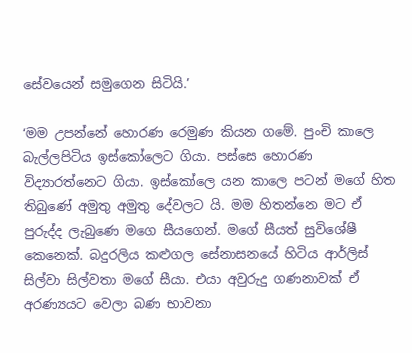සේවයෙන් සමුගෙන සිටියි.’

‘මම උපන්නේ හොරණ රෙමුණ කියන ගමේ. පුංචි කාලෙ බැල්ලපිටිය ඉස්කෝලෙට ගියා. පස්සෙ හොරණ විද්‍යාරත්නෙට ගියා. ඉස්කෝලෙ යන කාලෙ පටන් මගේ හිත තිබුණේ අමුතු අමුතු දේවලට යි. මම හිතන්නෙ මට ඒ පුරුද්ද ලැබුණෙ මගෙ සීයගෙන්. මගේ සීයත් සුවිශේෂී කෙනෙක්. බදුරලිය කළුගල සේනාසනයේ හිටිය ආර්ලිස් සිල්වා සිල්වතා මගේ සීයා. එයා අවුරුදු ගණනාවක් ඒ අරණ්‍යයට වෙලා බණ භාවනා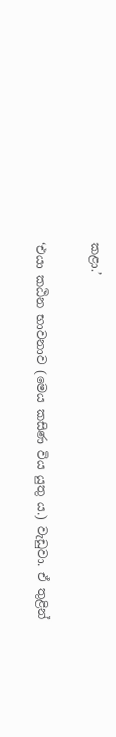කළා.’

‘එයා කඨින භාවනාව (මෙය කසිණ විය යුතු ය.) වැඩුවා. ඒ තුළින්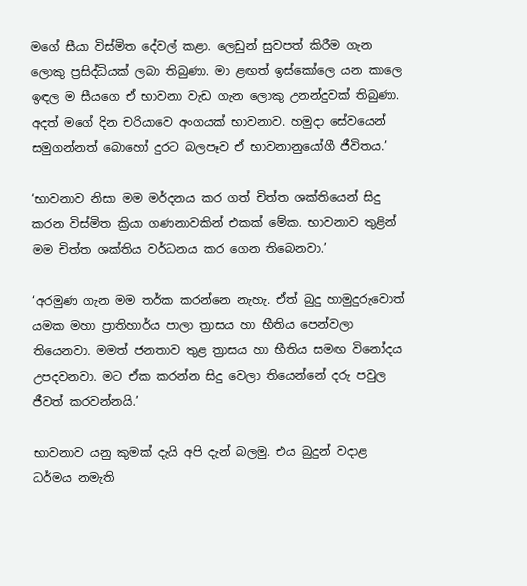මගේ සීයා විස්මිත දේවල් කළා. ලෙඩුන් සුවපත් කිරීම ගැන ලොකු ප්‍රසිද්ධියක් ලබා තිබුණා. මා ළඟත් ඉස්කෝලෙ යන කාලෙ ඉඳල ම සීයගෙ ඒ භාවනා වැඩ ගැන ලොකු උනන්දුවක් තිබුණා. අදත් මගේ දින චරියාවෙ අංගයක් භාවනාව. හමුදා සේවයෙන් සමුගන්නත් බොහෝ දුරට බලපෑව ඒ භාවනානුයෝගී ජීවිතය.’

‘භාවනාව නිසා මම මර්දනය කර ගත් චිත්ත ශක්තියෙන් සිදු කරන විස්මිත ක්‍රියා ගණනාවකින් එකක් මේක. භාවනාව තුළින් මම චිත්ත ශක්තිය වර්ධනය කර ගෙන තිබෙනවා.’

‘අරමුණ ගැන මම තර්ක කරන්නෙ නැහැ. ඒත් බුදු හාමුදුරුවොත් යමක මහා ප්‍රාතිහාර්ය පාලා ත්‍රාසය හා භීතිය පෙන්වලා තියෙනවා. මමත් ජනතාව තුළ ත්‍රාසය හා භීතිය සමඟ විනෝදය උපදවනවා. මට ඒක කරන්න සිදු වෙලා තියෙන්නේ දරු පවුල ජීවත් කරවන්නයි.’

භාවනාව යනු කුමක් දැයි අපි දැන් බලමු. එය බුදුන් වදාළ ධර්මය නමැති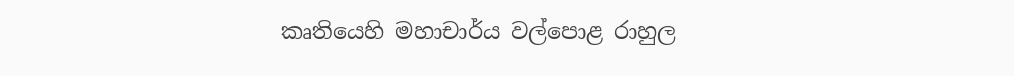කෘතියෙහි මහාචාර්ය වල්පොළ රාහුල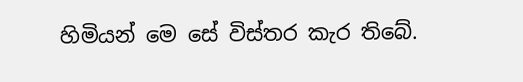හිමියන් මෙ සේ විස්තර කැර තිබේ.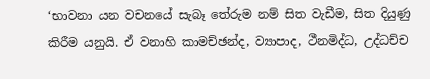‘භාවනා යන වචනයේ සැබෑ තේරුම නම් සිත වැඩීම, සිත දියුණු කිරීම යනුයි. ඒ වනාහි කාමච්ඡන්ද, ව්‍යාපාද, ථීනමිද්ධ, උද්ධච්ච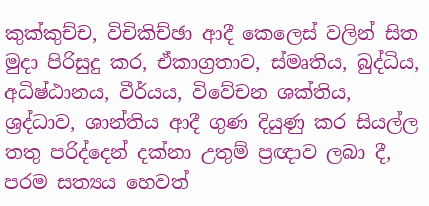කුක්කුච්ච, විචිකිච්ඡා ආදී කෙලෙස් වලින් සිත මුදා පිරිසුදු කර, ඒකාග්‍රතාව, ස්මෘතිය, බුද්ධිය, අධිෂ්ඨානය, වීර්යය, විවේචන ශක්තිය, ශ්‍රද්ධාව, ශාන්තිය ආදී ගුණ දියුණු කර සියල්ල තතු පරිද්දෙන් දක්නා උතුම් ප්‍රඥාව ලබා දී, පරම සත්‍යය හෙවත්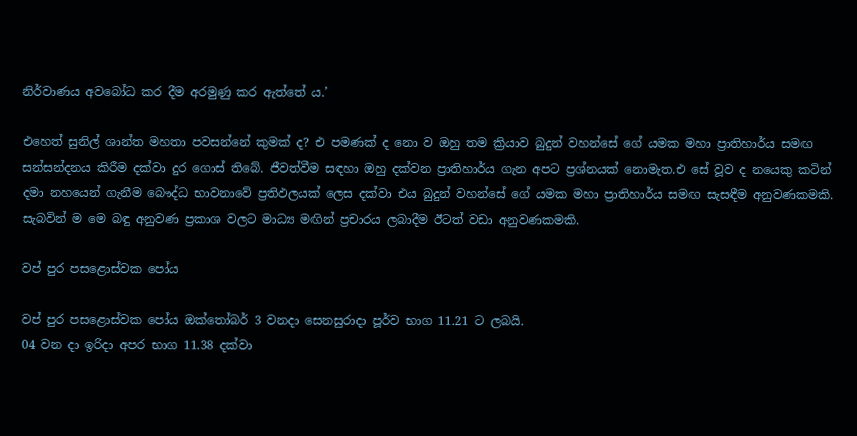නිර්වාණය අවබෝධ කර දීම අරමුණු කර ඇත්තේ ය.’

එහෙත් සුනිල් ශාන්ත මහතා පවසන්නේ කුමක් ද? එ පමණක් ද නො ව ඔහු තම ක්‍රියාව බුදුන් වහන්සේ ගේ යමක මහා ප්‍රාතිහාර්ය සමඟ සන්සන්දනය කිරීම දක්වා දුර ගොස් තිබේ. ජීවත්වීම සඳහා ඔහු දක්වන ප්‍රාතිහාර්ය ගැන අපට ප්‍රශ්නයක් නොමැත.එ සේ වූව ද නයෙකු කටින් දමා නහයෙන් ගැනීම බෞද්ධ භාවනාවේ ප්‍රතිඵලයක් ලෙස දක්වා එය බුදුන් වහන්සේ ගේ යමක මහා ප්‍රාතිහාර්ය සමඟ සැසඳීම අනුවණකමකි. සැබවින් ම මෙ බඳු අනුවණ ප්‍රකාශ වලට මාධ්‍ය මඟින් ප්‍රචාරය ලබාදීම ඊටත් වඩා අනුවණකමකි.

වප් පුර පසළොස්වක පෝය

වප් පුර පසළොස්වක පෝය ඔක්තෝබර් 3 වනදා සෙනසුරාදා පූර්ව භාග 11.21 ට ලබයි.
04 වන දා ඉරිදා අපර භාග 11.38 දක්වා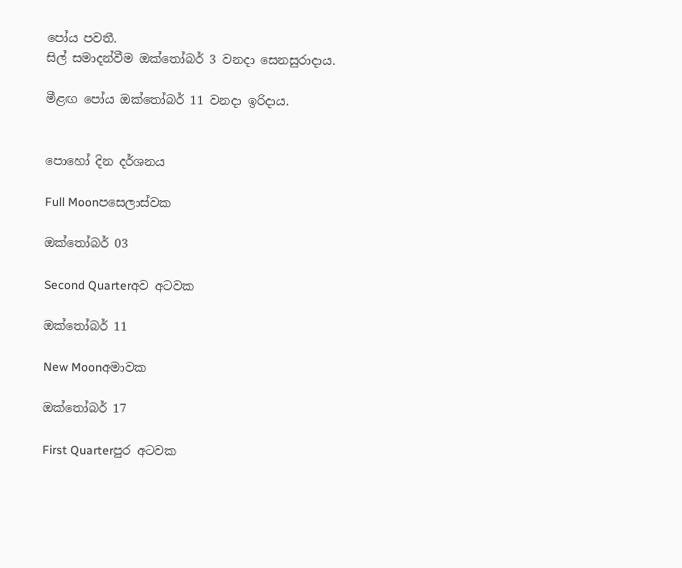පෝය පවතී.
සිල් සමාදන්වීම ඔක්තෝබර් 3 වනදා සෙනසුරාදාය.

මීළඟ පෝය ඔක්තෝබර් 11 වනදා ඉරිදාය.


පොහෝ දින දර්ශනය

Full Moonපසෙලාස්වක

ඔක්තෝබර් 03

Second Quarterඅව අටවක

ඔක්තෝබර් 11

New Moonඅමාවක

ඔක්තෝබර් 17

First Quarterපුර අටවක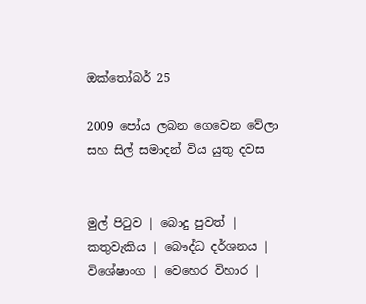ඔක්තෝබර් 25

2009 පෝය ලබන ගෙවෙන වේලා සහ සිල් සමාදන් විය යුතු දවස


මුල් පිටුව | බොදු පුවත් | කතුවැකිය | බෞද්ධ දර්ශනය | විශේෂාංග | වෙහෙර විහාර |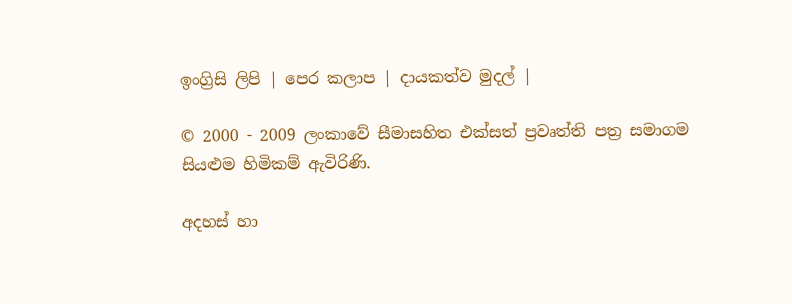ඉංග්‍රිසි ලිපි | පෙර කලාප | දායකත්ව මුදල් |

© 2000 - 2009 ලංකාවේ සීමාසහිත එක්සත් ප්‍රවෘත්ති පත්‍ර සමාගම
සියළුම හිමිකම් ඇවිරිණි.

අදහස් හා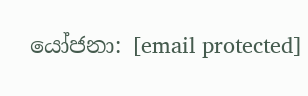යෝජනා: [email protected]